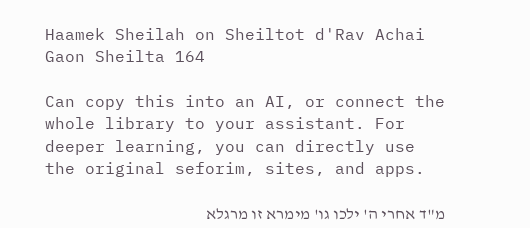Haamek Sheilah on Sheiltot d'Rav Achai Gaon Sheilta 164

Can copy this into an AI, or connect the whole library to your assistant. For deeper learning, you can directly use the original seforim, sites, and apps.

מ"ד אחרי ה' ילכו גו' מימרא זו מרגלא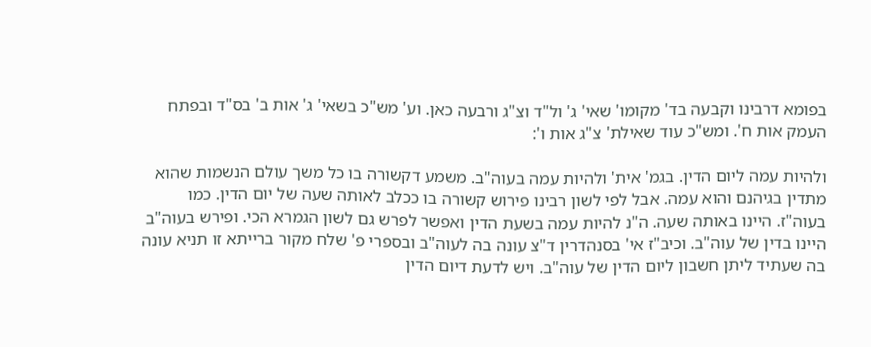בפומא דרבינו וקבעה בד' מקומו' שאי' ג' ול"ד וצ"ג ורבעה כאן. וע' מש"כ בשאי' ג' אות ב' בס"ד ובפתח העמק אות ח'. ומש"כ עוד שאילת' צ"ג אות ו':

ולהיות עמה ליום הדין. בגמ' אית' ולהיות עמה בעוה"ב. משמע דקשורה בו כל משך עולם הנשמות שהוא מתדין בגיהנם והוא עמה. אבל לפי לשון רבינו פירוש קשורה בו ככלב לאותה שעה של יום הדין. כמו בעוה"ז. היינו באותה שעה. ה"נ להיות עמה בשעת הדין ואפשר לפרש גם לשון הגמרא הכי. ופירש בעוה"ב היינו בדין של עוה"ב. וכיב"ז אי' בסנהדרין ד"צ עונה בה לעוה"ב ובספרי פ' שלח מקור ברייתא זו תניא עונה בה שעתיד ליתן חשבון ליום הדין של עוה"ב. ויש לדעת דיום הדין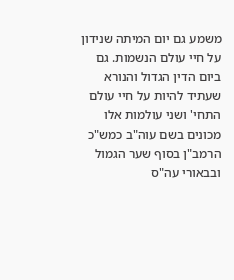משמע גם יום המיתה שנידון על חיי עולם הנשמות. גם ביום הדין הגדול והנורא שעתיד להיות על חיי עולם התחי' ושני עולמות אלו מכונים בשם עוה"ב כמש"כ הרמב"ן בסוף שער הגמול ובבאורי עה"ס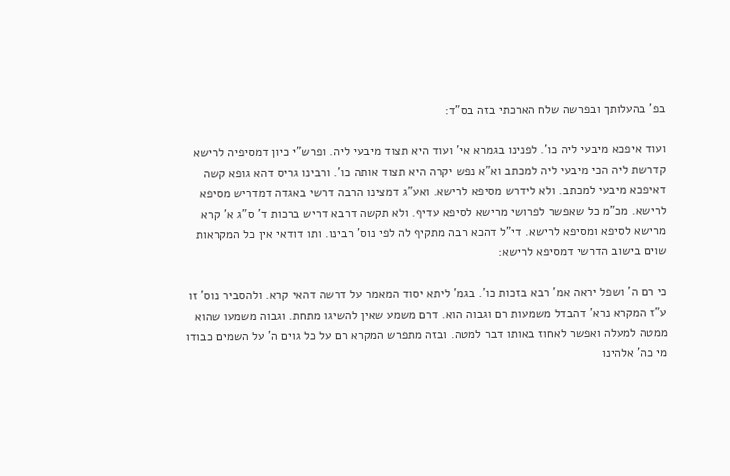בפ' בהעלותך ובפרשה שלח הארכתי בזה בס"ד:

ועוד איפכא מיבעי ליה כו'. לפנינו בגמרא אי' ועוד היא תצוד מיבעי ליה. ופרש"י כיון דמסיפיה לרישא קדרשת ליה הכי מיבעי ליה למכתב וא"א נפש יקרה היא תצוד אותה כו'. ורבינו גריס דהא גופא קשה דאיפכא מיבעי למכתב. ולא לידרש מסיפא לרישא. ואע"ג דמצינו הרבה דרשי באגדה דמדריש מסיפא לרישא. מכ"מ כל שאפשר לפרושי מרישא לסיפא עדיף. ולא תקשה דרבא דריש ברכות ד' ס"ג א' קרא מרישא לסיפא ומסיפא לרישא. די"ל דהכא רבה מתקיף לה לפי נוס' רבינו. ותו דודאי אין כל המקראות שוים בישוב הדרשי דמסיפא לרישא:

כי רם ה' ושפל יראה אמ' רבא בזכות כו'. בגמ' ליתא יסוד המאמר על דרשה דהאי קרא. ולהסביר נוס' זו ע"ז המקרא נרא' דהבדל משמעות רם וגבוה הוא. דרם משמע שאין להשיגו מתחת. וגבוה משמעו שהוא ממטה למעלה ואפשר לאחוז באותו דבר למטה. ובזה מתפרש המקרא רם על כל גוים ה' על השמים כבודו מי כה' אלהינו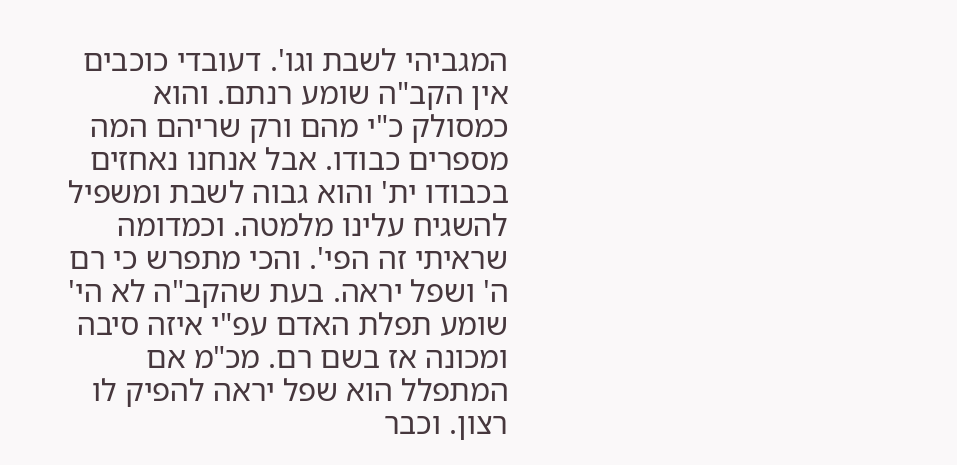המגביהי לשבת וגו'. דעובדי כוכבים אין הקב"ה שומע רנתם. והוא כמסולק כ"י מהם ורק שריהם המה מספרים כבודו. אבל אנחנו נאחזים בכבודו ית' והוא גבוה לשבת ומשפיל להשגיח עלינו מלמטה. וכמדומה שראיתי זה הפי'. והכי מתפרש כי רם ה' ושפל יראה. בעת שהקב"ה לא הי' שומע תפלת האדם עפ"י איזה סיבה ומכונה אז בשם רם. מכ"מ אם המתפלל הוא שפל יראה להפיק לו רצון. וכבר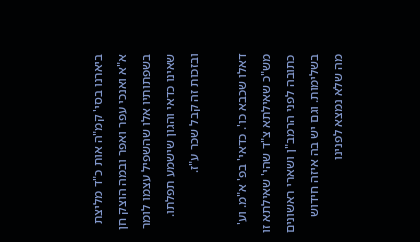ביארנו בסי' קמ"ה אות כ"ד מליצת א"א ואנכי עפר ואפר ובמה הוצק חן בשפתותיו אלו שהשפיל עצמו לומר שאינו כדאי והגון שישמע תפלתו. ובזכות זה קבל שכר ע"ז.

דאלו שכבא כו'. כדאי' בפ' א"מ. וע' מש"כ שאילתא צ"ד שהי' שאילתא זו כתובה לפני הרמב"ן ושארי ראשונים בשלימות. וגם יש בה איזה חידוש מה שלא נמצא לפנינו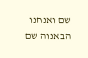שם ואנחנו הבאנוה שם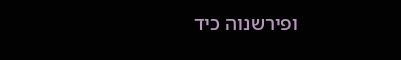ופירשנוה כיד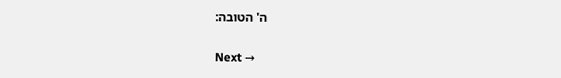ה' הטובה:

Next →